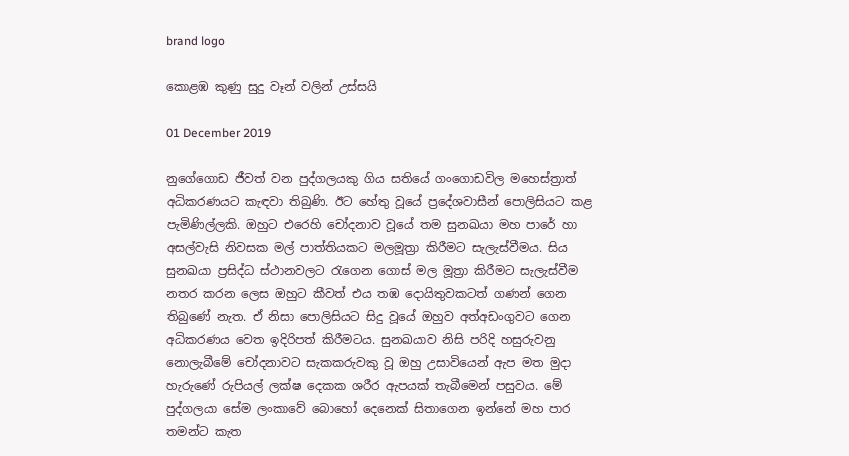brand logo

කොළඹ කුණු සුදු වෑන් වලින් උස්සයි

01 December 2019

නුගේගොඩ ජීවත් වන පුද්ගලයකු ගිය සතියේ ගංගොඩවිල මහෙස්ත්‍රාත් අධිකරණයට කැඳවා තිබුණි. ඊට හේතු වූයේ ප්‍ර‍දේශවාසීන් පොලිසියට කළ පැමිණිල්ලකි. ඔහුට එරෙහි චෝදනාව වූයේ තම සුනඛයා මහ පාරේ හා අසල්වැසි නිවසක මල් පාත්තියකට මලමූත්‍රා කිරීමට සැලැස්වීමය. සිය සුනඛයා ප්‍රසිද්ධ ස්ථානවලට රැගෙන ගොස් මල මූත්‍රා කිරීමට සැලැස්වීම නතර කරන ලෙස ඔහුට කීවත් එය තඹ දොයිතුවකටත් ගණන් ගෙන තිබුණේ නැත. ඒ නිසා පොලිසියට සිදු වූයේ ඔහුව අත්අඩංගුවට ගෙන අධිකරණය වෙත ඉදිරිපත් කිරීමටය. සුනඛයාව නිසි පරිදි හසුරුවනු නොලැබීමේ චෝදනාවට සැකකරුවකු වූ ඔහු උසාවියෙන් ඇප මත මුදා හැරුණේ රුපියල් ලක්ෂ දෙකක ශරීර ඇපයක් තැබීමෙන් පසුවය. මේ පුද්ගලයා සේම ලංකාවේ බොහෝ දෙනෙක් සිතාගෙන ඉන්නේ මහ පාර තමන්ට කැත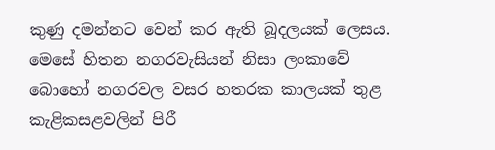කුණු දමන්නට වෙන් කර ඇති බූදලයක් ලෙසය. මෙසේ හිතන නගරවැසියන් නිසා ලංකාවේ බොහෝ නගරවල වසර හතරක කාලයක් තුළ කැළිකසළවලින් පිරී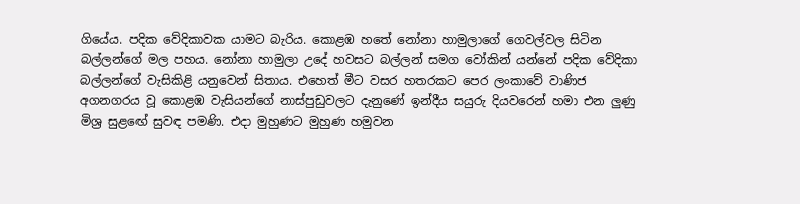ගියේය. පදික වේදිකාවක යාමට බැරිය. කොළඹ හතේ නෝනා හාමුලාගේ ගෙවල්වල සිටින බල්ලන්ගේ මල පහය. නෝනා හාමුලා උදේ හවසට බල්ලන් සමග වෝකින් යන්නේ පදික වේදිකා බල්ලන්ගේ වැසිකිළි යනුවෙන් සිතාය. එහෙත් මීට වසර හතරකට පෙර ලංකාවේ වාණිජ අගනගරය වූ කොළඹ වැසියන්ගේ නාස්පුඩුවලට දැනුණේ ඉන්දීය සයුරු දියවරෙන් හමා එන ලුණු මිශ්‍ර සුළඟේ සුවඳ පමණි. එදා මුහුණට මුහුණ හමුවන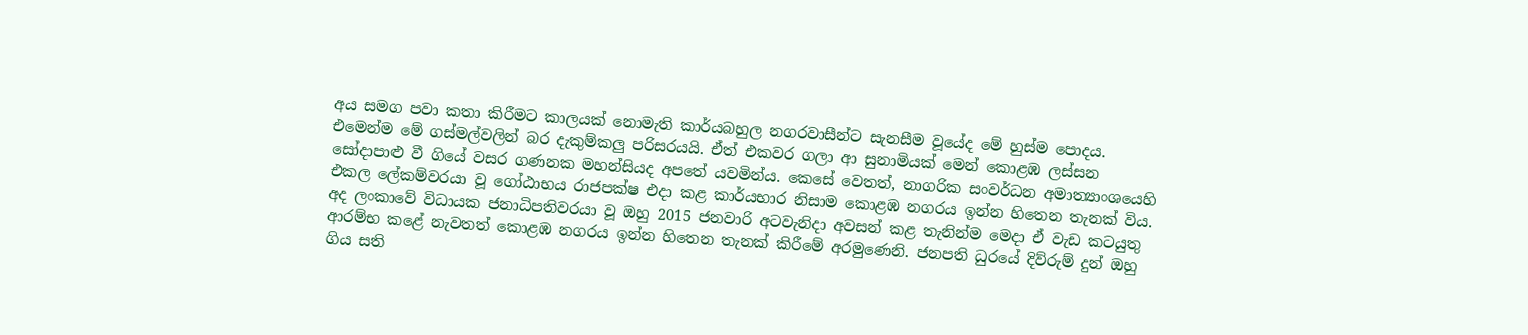අය සමග පවා කතා කිරීමට කාලයක් නොමැති කාර්යබහුල නගරවාසීන්ට සැනසීම වූයේද මේ හුස්ම පොදය. එමෙන්ම මේ ගස්මල්වලින් බර දැකුම්කලු පරිසරයයි. ඒත් එකවර ගලා ආ සුනාමියක් මෙන් කොළඹ ලස්සන සෝදාපාළු වී ගියේ වසර ගණනක මහන්සියද අපතේ යවමින්ය. කෙසේ වෙතත්, නාගරික සංවර්ධන අමාත්‍යාංශයෙහි එකල ලේකම්වරයා වූ ගෝඨාභය රාජපක්ෂ එදා කළ කාර්යභාර නිසාම කොළඹ නගරය ඉන්න හිතෙන තැනක් විය. අද ලංකාවේ විධායක ජනාධිපතිවරයා වූ ඔහු 2015 ජනවාරි අටවැනිදා අවසන් කළ තැනින්ම මෙදා ඒ වැඩ කටයුතු ආරම්භ කළේ නැවතත් කොළඹ නගරය ඉන්න හිතෙන තැනක් කිරීමේ අරමුණෙනි. ජනපති ධුරයේ දිව්රුම් දුන් ඔහු ගිය සති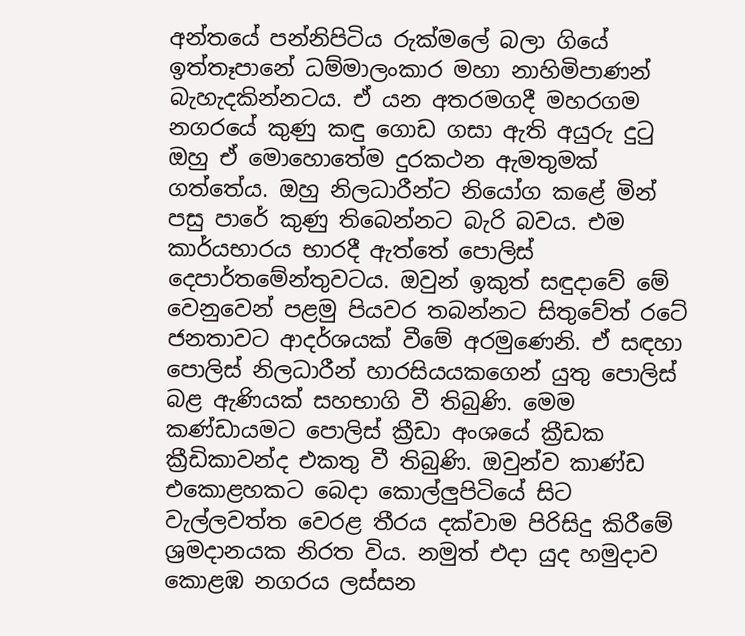අන්තයේ පන්නිපිටිය රුක්මලේ බලා ගියේ ඉත්තෑපානේ ධම්මාලංකාර මහා නාහිමිපාණන් බැහැදකින්නටය. ඒ යන අතරමගදී මහරගම නගරයේ කුණු කඳු ගොඩ ගසා ඇති අයුරු දුටු ඔහු ඒ මොහොතේම දුරකථන ඇමතුමක් ගත්තේය. ඔහු නිලධාරීන්ට නියෝග කළේ මින් පසු පාරේ කුණු තිබෙන්නට බැරි බවය. එම කාර්යභාරය භාරදී ඇත්තේ පොලිස් දෙපාර්තමේන්තුවටය. ඔවුන් ඉකුත් සඳුදාවේ මේ වෙනුවෙන් පළමු පියවර තබන්නට සිතුවේත් රටේ ජනතාවට ආදර්ශයක් වීමේ අරමුණෙනි. ඒ සඳහා පොලිස් නිලධාරීන් හාරසියයකගෙන් යුතු පොලිස් බළ ඇණියක් සහභාගි වී තිබුණි. මෙම කණ්ඩායමට පොලිස් ක්‍රීඩා අංශයේ ක්‍රීඩක ක්‍රීඩිකාවන්ද එකතු වී තිබුණි. ඔවුන්ව කාණ්ඩ එකොළහකට බෙදා කොල්ලුපිටියේ සිට වැල්ලවත්ත වෙරළ තීරය දක්වාම පිරිසිදු කිරීමේ ශ්‍රමදානයක නිරත විය. නමුත් එදා යුද හමුදාව කොළඹ නගරය ලස්සන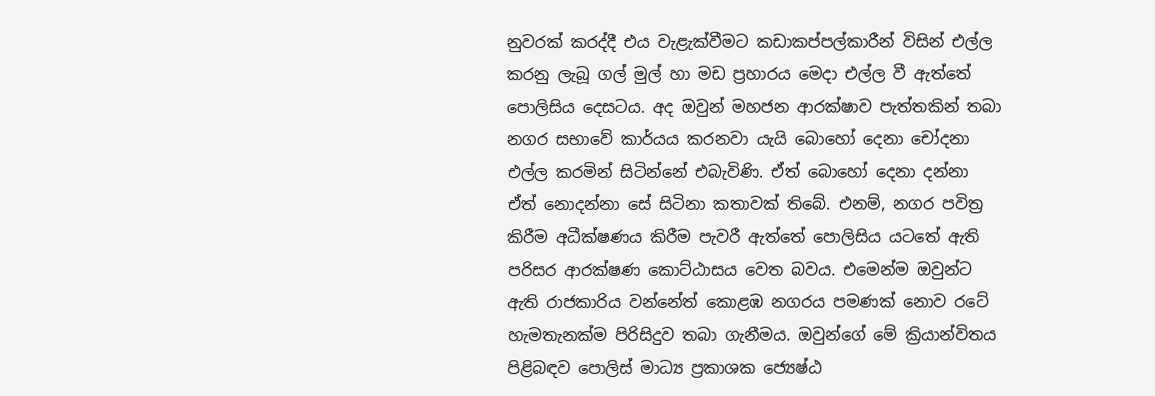නුවරක් කරද්දී එය වැළැක්වීමට කඩාකප්පල්කාරීන් විසින් එල්ල කරනු ලැබූ ගල් මුල් හා මඩ ප්‍රහාරය මෙදා එල්ල වී ඇත්තේ පොලිසිය දෙසටය. අද ඔවුන් මහජන ආරක්ෂාව පැත්තකින් තබා නගර සභාවේ කාර්යය කරනවා යැයි බොහෝ දෙනා චෝදනා එල්ල කරමින් සිටින්නේ එබැවිණි. ඒත් බොහෝ දෙනා දන්නා ඒත් නොදන්නා සේ සිටිනා කතාවක් තිබේ. එනම්, නගර පවිත්‍ර කිරීම අධීක්ෂණය කිරීම පැවරී ඇත්තේ පොලිසිය යටතේ ඇති පරිසර ආරක්ෂණ කොට්ඨාසය වෙත බවය. එමෙන්ම ඔවුන්ට ඇති රාජකාරිය වන්නේත් කොළඹ නගරය පමණක් නොව රටේ හැමතැනක්ම පිරිසිදුව තබා ගැනීමය. ඔවුන්ගේ මේ ක්‍රියාන්විතය පිළිබඳව පොලිස් මාධ්‍ය ප්‍රකාශක ජ්‍යෙෂ්ඨ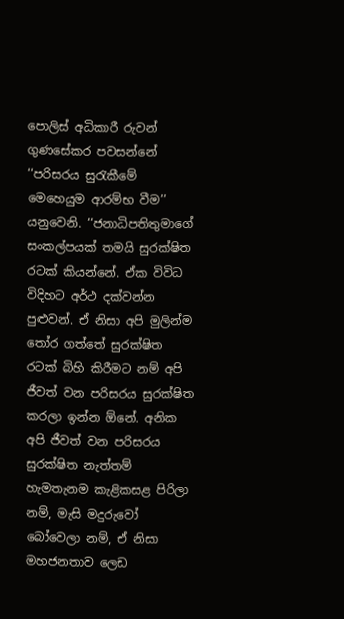පොලිස් අධිකාරී රුවන් ගුණසේකර පවසන්නේ ‘‘පරිසරය සුරැකීමේ මෙහෙයුම ආරම්භ වීම’’ යනුවෙනි. ‘‘ජනාධිපතිතුමාගේ සංකල්පයක් තමයි සුරක්ෂිත රටක් කියන්නේ. ඒක විවිධ විදිහට අර්ථ දක්වන්න පුළුවන්. ඒ නිසා අපි මුලින්ම තෝර ගත්තේ සුරක්ෂිත රටක් බිහි කිරීමට නම් අපි ජීවත් වන පරිසරය සුරක්ෂිත කරලා ඉන්න ඕනේ. අනික අපි ජීවත් වන පරිසරය සුරක්ෂිත නැත්තම් හැමතැනම කැළිකසළ පිරිලා නම්, මැසි මදුරුවෝ බෝවෙලා නම්, ඒ නිසා මහජනතාව ලෙඩ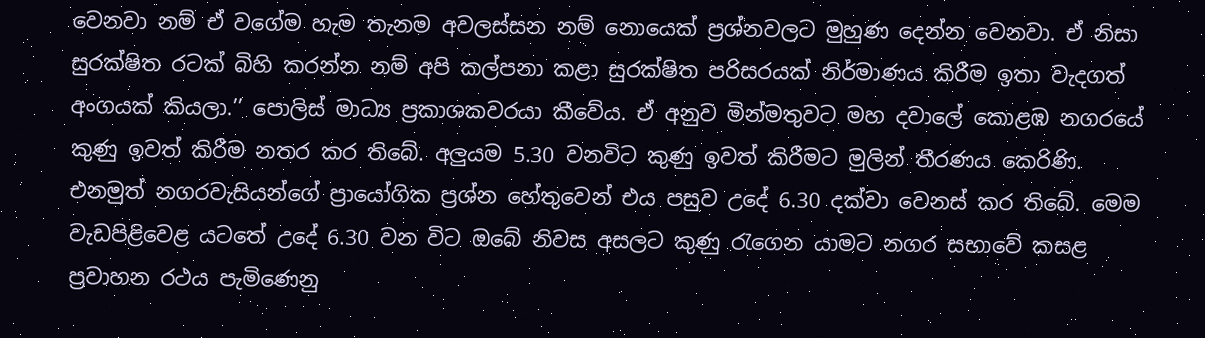වෙනවා නම් ඒ වගේම හැම තැනම අවලස්සන නම් නොයෙක් ප්‍රශ්නවලට මුහුණ දෙන්න වෙනවා. ඒ නිසා සුරක්ෂිත රටක් බිහි කරන්න නම් අපි කල්පනා කළා සුරක්ෂිත පරිසරයක් නිර්මාණය කිරීම ඉතා වැදගත් අංගයක් කියලා.’’ පොලිස් මාධ්‍ය ප්‍රකාශකවරයා කීවේය. ඒ අනුව මින්මතුවට මහ දවාලේ කොළඹ නගරයේ කුණු ඉවත් කිරීම නතර කර තිබේ. අලුයම 5.30 වනවිට කුණු ඉවත් කිරීමට මුලින් තීරණය කෙරිණි. එනමුත් නගරවැසියන්ගේ ප්‍රායෝගික ප්‍රශ්න හේතුවෙන් එය පසුව උදේ 6.30 දක්වා වෙනස් කර තිබේ. මෙම වැඩපිළිවෙළ යටතේ උදේ 6.30 වන විට ඔබේ නිවස අසලට කුණු රැගෙන යාමට නගර සභාවේ කසළ ප්‍රවාහන රථය පැමිණෙනු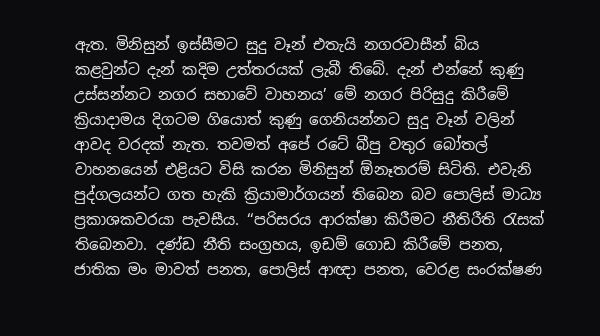ඇත. මිනිසුන් ඉස්සීමට සුදු වෑන් එතැයි නගරවාසීන් බිය කළවුන්ට දැන් කදිම උත්තරයක් ලැබී තිබේ. දැන් එන්නේ කුණු උස්සන්නට නගර සභාවේ වාහනය’ මේ නගර පිරිසුදු කිරීමේ ක්‍රියාදාමය දිගටම ගියොත් කුණු ගෙනියන්නට සුදු වෑන් වලින් ආවද වරදක් නැත. තවමත් අපේ රටේ බීපු වතුර බෝතල් වාහනයෙන් එළියට විසි කරන මිනිසුන් ඕනෑතරම් සිටිති. එවැනි පුද්ගලයන්ට ගත හැකි ක්‍රියාමාර්ගයන් තිබෙන බව පොලිස් මාධ්‍ය ප්‍රකාශකවරයා පැවසීය. ‘‘පරිසරය ආරක්ෂා කිරීමට නීතිරීති රැසක් තිබෙනවා. දණ්ඩ නීති සංග්‍රහය, ඉඩම් ගොඩ කිරීමේ පනත, ජාතික මං මාවත් පනත, පොලිස් ආඥා පනත, වෙරළ සංරක්ෂණ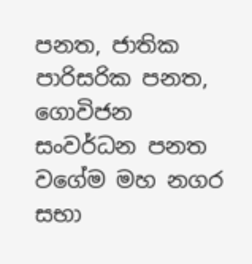පනත, ජාතික පාරිසරික පනත, ගොවිජන සංවර්ධන පනත වගේම මහ නගර සභා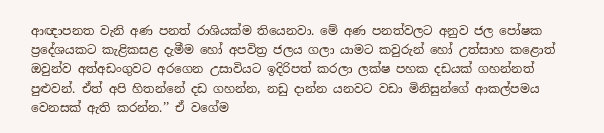ආඥාපනත වැනි අණ පනත් රාශියක්ම තියෙනවා. මේ අණ පනත්වලට අනුව ජල පෝෂක ප්‍රදේශයකට කැළිකසළ දැමීම හෝ අපවිත්‍ර ජලය ගලා යාමට කවුරුන් හෝ උත්සාහ කළොත් ඔවුන්ව අත්අඩංගුවට අරගෙන උසාවියට ඉදිරිපත් කරලා ලක්ෂ පහක දඩයක් ගහන්නත් පුළුවන්. ඒත් අපි හිතන්නේ දඩ ගහන්න, නඩු දාන්න යනවට වඩා මිනිසුන්ගේ ආකල්පමය වෙනසක් ඇති කරන්න.’’ ඒ වගේම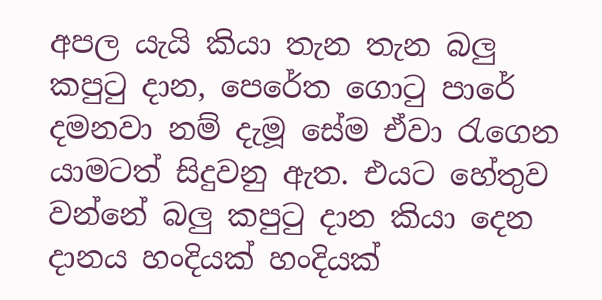අපල යැයි කියා තැන තැන බලු කපුටු දාන, පෙරේත ගොටු පාරේ දමනවා නම් දැමූ සේම ඒවා රැගෙන යාමටත් සිදුවනු ඇත. එයට හේතුව වන්නේ බලු කපුටු දාන කියා දෙන දානය හංදියක් හංදියක්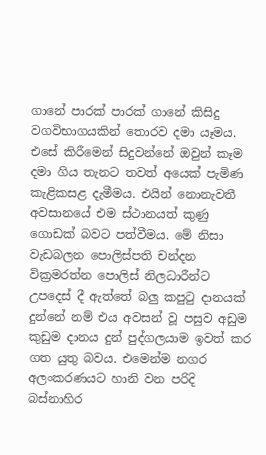ගානේ පාරක් පාරක් ගානේ කිසිදු වගවිභාගයකින් තොරව දමා යෑමය. එසේ කිරීමෙන් සිදුවන්නේ ඔවුන් කෑම දමා ගිය තැනට තවත් අයෙක් පැමිණ කැළිකසළ දැමීමය. එයින් නොනැවතී අවසානයේ එම ස්ථානයත් කුණු ගොඩක් බවට පත්වීමය. මේ නිසා වැඩබලන පොලිස්පති චන්දන වික්‍රමරත්න පොලිස් නිලධාරීන්ට උපදෙස් දී ඇත්තේ බලු කපුටු දානයක් දුන්නේ නම් එය අවසන් වූ පසුව අඩුම කුඩුම දානය දුන් පුද්ගලයාම ඉවත් කර ගත යුතු බවය. එමෙන්ම නගර අලංකරණයට හානි වන පරිදි බස්නාහිර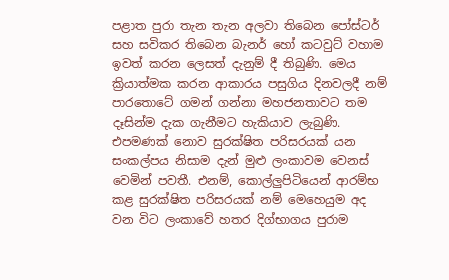පළාත පුරා තැන තැන අලවා තිබෙන පෝස්ටර් සහ සවිකර තිබෙන බැනර් හෝ කටවුට් වහාම ඉවත් කරන ලෙසත් දැනුම් දී තිබුණි. මෙය ක්‍රියාත්මක කරන ආකාරය පසුගිය දිනවලදී නම් පාරතොටේ ගමන් ගන්නා මහජනතාවට තම දෑසින්ම දැක ගැනීමට හැකියාව ලැබුණි. එපමණක් නොව සුරක්ෂිත පරිසරයක් යන සංකල්පය නිසාම දැන් මුළු ලංකාවම වෙනස් වෙමින් පවතී. එනම්, කොල්ලුපිටියෙන් ආරම්භ කළ සුරක්ෂිත පරිසරයක් නම් මෙහෙයුම අද වන විට ලංකාවේ හතර දිග්භාගය පුරාම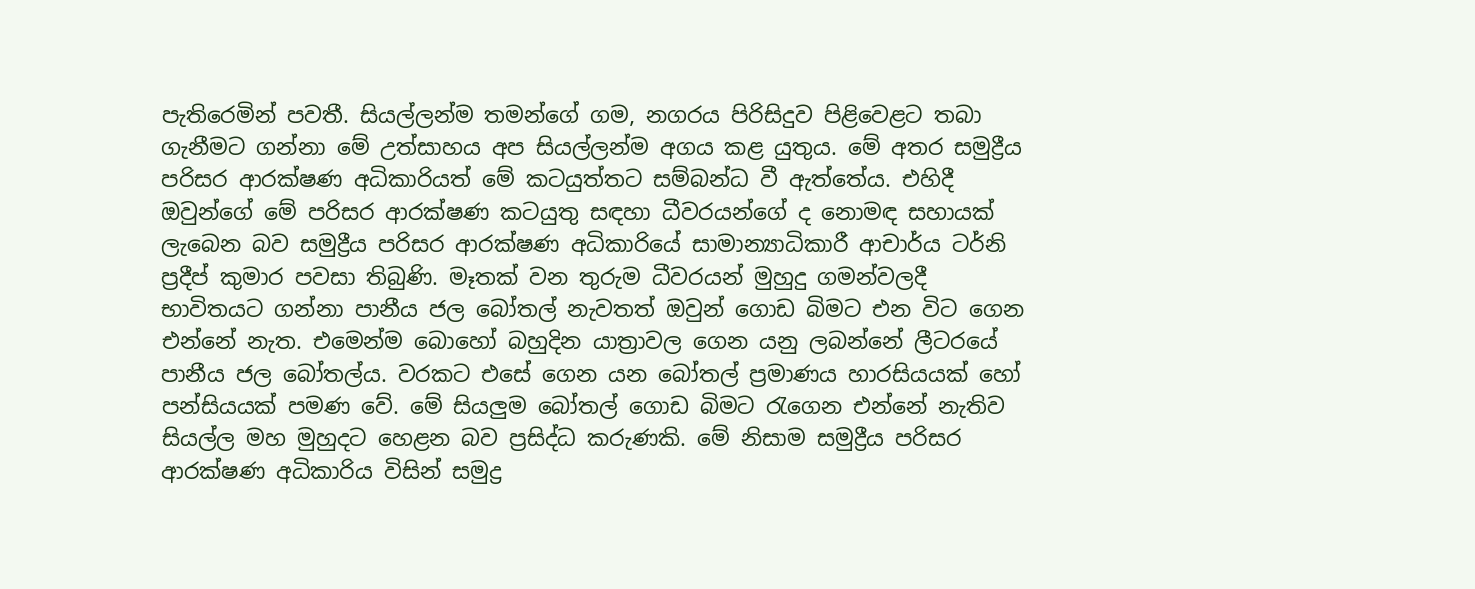පැතිරෙමින් පවතී. සියල්ලන්ම තමන්ගේ ගම, නගරය පිරිසිදුව පිළිවෙළට තබා ගැනීමට ගන්නා මේ උත්සාහය අප සියල්ලන්ම අගය කළ යුතුය. මේ අතර සමුද්‍රීය පරිසර ආරක්ෂණ අධිකාරියත් මේ කටයුත්තට සම්බන්ධ වී ඇත්තේය. එහිදී ඔවුන්ගේ මේ පරිසර ආරක්ෂණ කටයුතු සඳහා ධීවරයන්ගේ ද නොමඳ සහායක් ලැබෙන බව සමුද්‍රීය පරිසර ආරක්ෂණ අධිකාරියේ සාමාන්‍යාධිකාරී ආචාර්ය ටර්නි ප්‍රදීප් කුමාර පවසා තිබුණි. මෑතක් වන තුරුම ධීවරයන් මුහුදු ගමන්වලදී භාවිතයට ගන්නා පානීය ජල බෝතල් නැවතත් ඔවුන් ගොඩ බිමට එන විට ගෙන එන්නේ නැත. එමෙන්ම බොහෝ බහුදින යාත්‍රාවල ගෙන යනු ලබන්නේ ලීටරයේ පානීය ජල බෝතල්ය. වරකට එසේ ගෙන යන බෝතල් ප්‍රමාණය හාරසියයක් හෝ පන්සියයක් පමණ වේ. මේ සියලුම බෝතල් ගොඩ බිමට රැගෙන එන්නේ නැතිව සියල්ල මහ මුහුදට හෙළන බව ප්‍රසිද්ධ කරුණකි. මේ නිසාම සමුද්‍රීය පරිසර ආරක්ෂණ අධිකාරිය විසින් සමුද්‍ර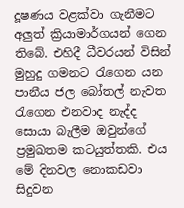දූෂණය වළක්වා ගැනීමට අලුත් ක්‍රියාමාර්ගයන් ගෙන තිබේ. එහිදී ධීවරයන් විසින් මුහුදු ගමනට රැගෙන යන පානීය ජල බෝතල් නැවත රැගෙන එනවාද නැද්ද සොයා බැලීම ඔවුන්ගේ ප්‍රමුඛතම කටයුත්තකි. එය මේ දිනවල නොකඩවා සිදුවන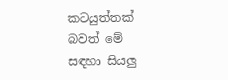කටයුත්තක් බවත් මේ සඳහා සියලු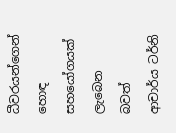ධීවරයන්ගෙන් හොඳ සහයෝගයක් ලැබෙන බවත් ආචාර්ය ටර්නි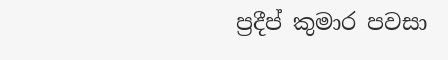ප්‍රදීප් කුමාර පවසා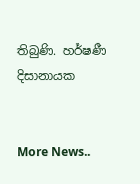තිබුණි. හර්ෂණී දිසානායක


More News..